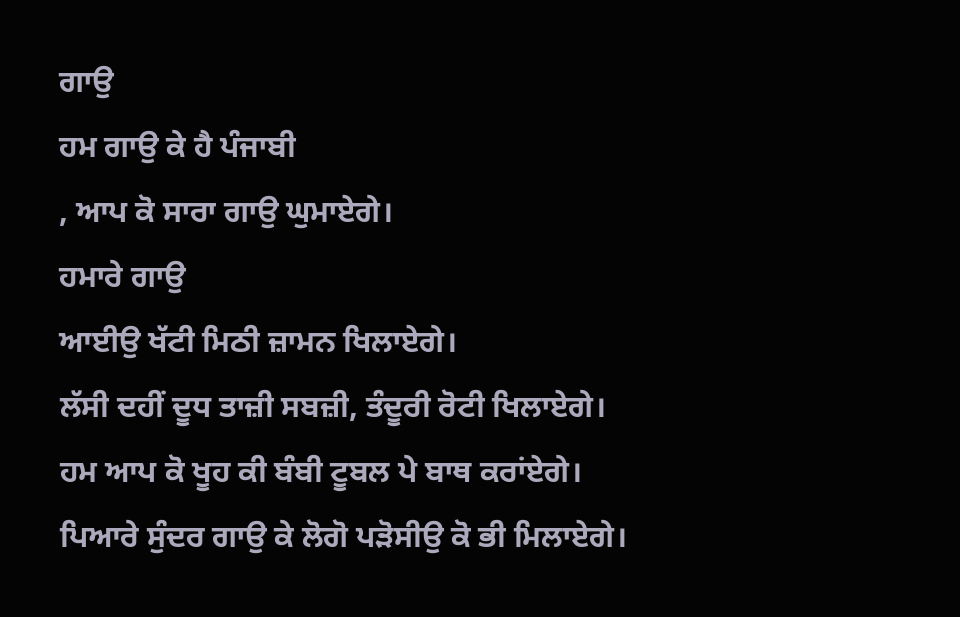ਗਾਉ
ਹਮ ਗਾਉ ਕੇ ਹੈ ਪੰਜਾਬੀ
, ਆਪ ਕੋ ਸਾਰਾ ਗਾਉ ਘੁਮਾਏਗੇ।
ਹਮਾਰੇ ਗਾਉ
ਆਈਉ ਖੱਟੀ ਮਿਠੀ ਜ਼ਾਮਨ ਖਿਲਾਏਗੇ।
ਲੱਸੀ ਦਹੀਂ ਦੂਧ ਤਾਜ਼ੀ ਸਬਜ਼ੀ, ਤੰਦੂਰੀ ਰੋਟੀ ਖਿਲਾਏਗੇ।
ਹਮ ਆਪ ਕੋ ਖੂਹ ਕੀ ਬੰਬੀ ਟੂਬਲ ਪੇ ਬਾਥ ਕਰਾਂਏਗੇ।
ਪਿਆਰੇ ਸੁੰਦਰ ਗਾਉ ਕੇ ਲੋਗੋ ਪੜੋਸੀਉ ਕੋ ਭੀ ਮਿਲਾਏਗੇ।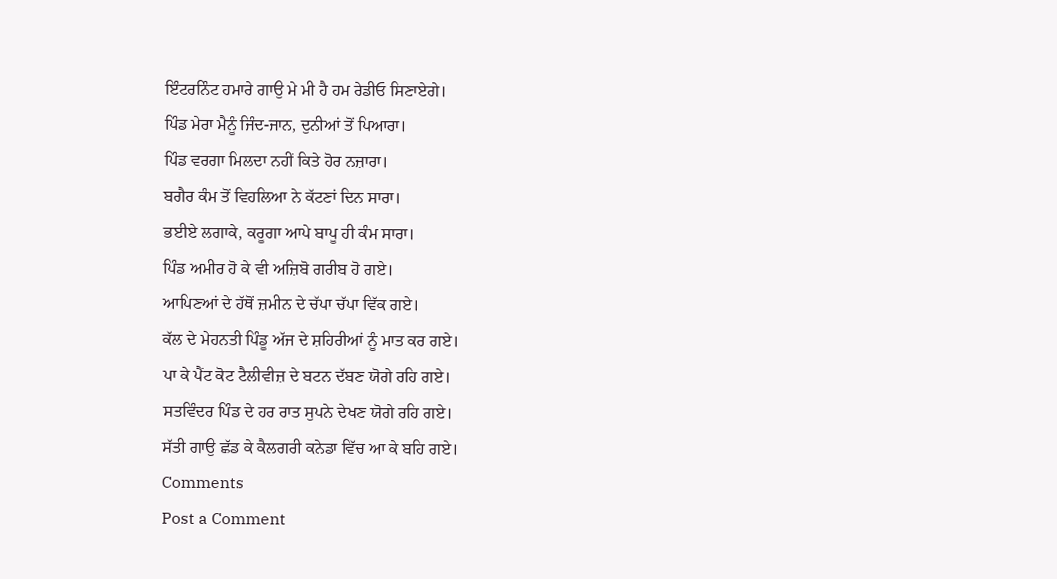ਇੰਟਰਨਿੰਟ ਹਮਾਰੇ ਗਾਉ ਮੇ ਮੀ ਹੈ ਹਮ ਰੇਡੀਓ ਸਿਣਾਏਗੇ।
ਪਿੰਡ ਮੇਰਾ ਮੈਨੂੰ ਜਿੰਦ-ਜਾਨ, ਦੁਨੀਆਂ ਤੋਂ ਪਿਆਰਾ।
ਪਿੰਡ ਵਰਗਾ ਮਿਲਦਾ ਨਹੀਂ ਕਿਤੇ ਹੋਰ ਨਜ਼ਾਰਾ।
ਬਗੈਰ ਕੰਮ ਤੋਂ ਵਿਹਲਿਆ ਨੇ ਕੱਟਣਾਂ ਦਿਨ ਸਾਰਾ।
ਭਈਏ ਲਗਾਕੇ, ਕਰੂਗਾ ਆਪੇ ਬਾਪੂ ਹੀ ਕੰਮ ਸਾਰਾ।
ਪਿੰਡ ਅਮੀਰ ਹੋ ਕੇ ਵੀ ਅਜ਼ਿਬੋ ਗਰੀਬ ਹੋ ਗਏ।
ਆਪਿਣਆਂ ਦੇ ਹੱਥੋਂ ਜ਼ਮੀਨ ਦੇ ਚੱਪਾ ਚੱਪਾ ਵਿੱਕ ਗਏ।
ਕੱਲ ਦੇ ਮੇਹਨਤੀ ਪਿੰਡੂ ਅੱਜ ਦੇ ਸ਼ਹਿਰੀਆਂ ਨੂੰ ਮਾਤ ਕਰ ਗਏ।
ਪਾ ਕੇ ਪੈਂਟ ਕੋਟ ਟੈਲੀਵੀਜ਼ ਦੇ ਬਟਨ ਦੱਬਣ ਯੋਗੇ ਰਹਿ ਗਏ।
ਸਤਵਿੰਦਰ ਪਿੰਡ ਦੇ ਹਰ ਰਾਤ ਸੁਪਨੇ ਦੇਖਣ ਯੋਗੇ ਰਹਿ ਗਏ।
ਸੱਤੀ ਗਾਉ ਛੱਡ ਕੇ ਕੈਲਗਰੀ ਕਨੇਡਾ ਵਿੱਚ ਆ ਕੇ ਬਹਿ ਗਏ।
Comments
Post a Comment